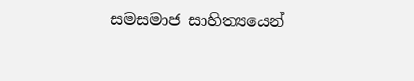සමසමාජ සාහිත්‍යයෙන්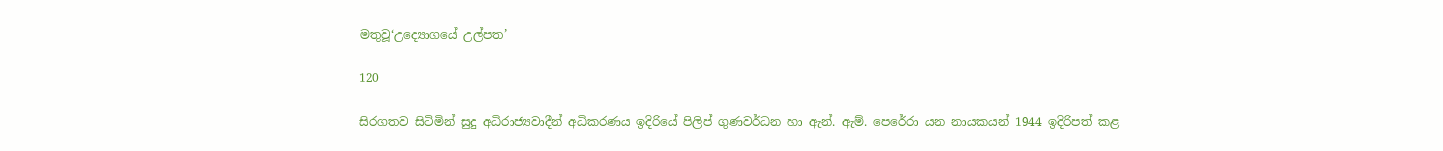මතුවූ‘උද්‍යොගයේ උල්පත’

120

සිරගතව සිටිමින් සුදු අධිරාජ්‍යවාදීන් අධිකරණය ඉදිරියේ පිලිප් ගුණවර්ධන හා ඇන්. ඇම්. පෙරේරා යන නායකයන් 1944 ඉදිරිපත් කළ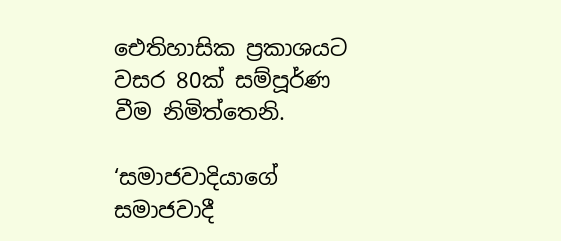ඓතිහාසික ප්‍රකාශයට වසර 80ක් සම්පූර්ණ වීම නිමිත්තෙනි.

‘සමාජවාදියාගේ සමාජවාදී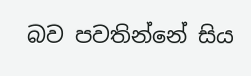බව පවතින්නේ සිය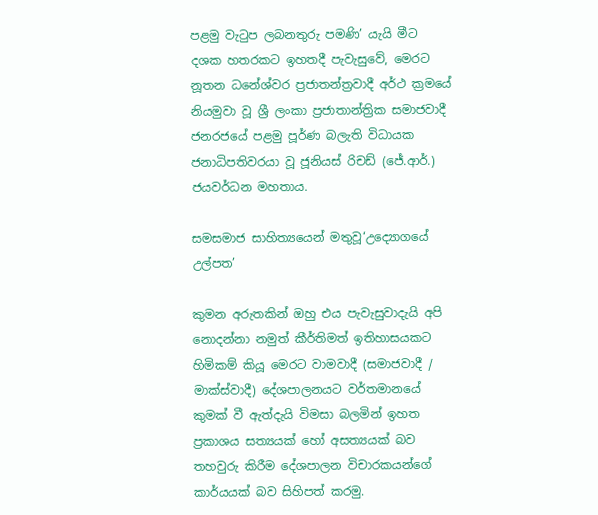පළමු වැටුප ලබනතුරු පමණි’ යැයි මීට දශක හතරකට ඉහතදී පැවැසුවේ, මෙරට නූතන ධනේශ්වර ප්‍රජාතන්ත්‍රවාදී අර්ථ ක්‍රමයේ නියමුවා වූ ශ්‍රී ලංකා ප්‍රජාතාන්ත්‍රික සමාජවාදී ජනරජයේ පළමු පූර්ණ බලැති විධායක ජනාධිපතිවරයා වූ ජූනියස් රිචඩ් (ජේ.ආර්.) ජයවර්ධන මහතාය.

සමසමාජ සාහිත්‍යයෙන් මතුවූ‘උද්‍යොගයේ උල්පත’

කුමන අරුතකින් ඔහු එය පැවැසුවාදැයි අපි නොදන්නා නමුත් කීර්තිමත් ඉතිහාසයකට හිමිකම් කියූ මෙරට වාමවාදී (සමාජවාදී / මාක්ස්වාදී) දේශපාලනයට වර්තමානයේ කුමක් වී ඇත්දැයි විමසා බලමින් ඉහත ප්‍රකාශය සත්‍යයක් හෝ අසත්‍යයක් බව තහවුරු කිරීම දේශපාලන විචාරකයන්ගේ කාර්යයක් බව සිහිපත් කරමු.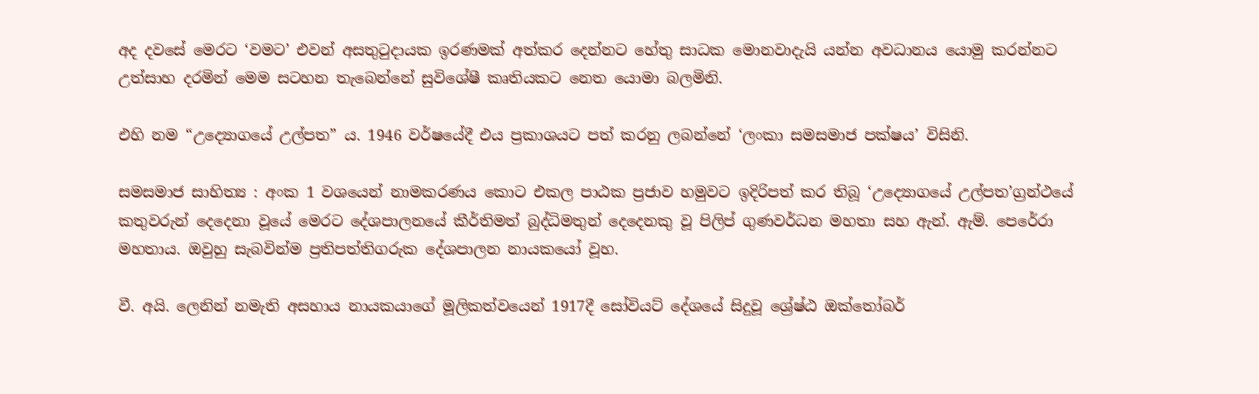අද දවසේ මෙරට ‘වමට’ එවන් අසතුටුදායක ඉරණමක් අත්කර දෙන්නට හේතු සාධක මොනවාදැයි යන්න අවධානය යොමු කරන්නට උත්සාහ දරමින් මෙම සටහන තැබෙන්නේ සුවිශේෂී කෘතියකට නෙත යොමා බලමිනි.

එහි නම “උද්‍යොගයේ උල්පත” ය. 1946 වර්ෂයේදී එය ප්‍රකාශයට පත් කරනු ලබන්නේ ‘ලංකා සමසමාජ පක්ෂය’ විසිනි.

සමසමාජ සාහිත්‍ය : අංක 1 වශයෙන් නාමකරණය කොට එකල පාඨක ප්‍රජාව හමුවට ඉදිරිපත් කර තිබූ ‘උද්‍යොගයේ උල්පත’ග්‍රන්ථයේ කතුවරුන් දෙදෙනා වූයේ මෙරට දේශපාලනයේ කීර්තිමත් බුද්ධිමතුන් දෙදෙනකු වූ පිලිප් ගුණවර්ධන මහතා සහ ඇන්. ඇම්. පෙරේරා මහතාය. ඔවුහු සැබවින්ම ප්‍රතිපත්තිගරුක දේශපාලන නායකයෝ වූහ.

වී. අයි. ලෙනින් නමැති අසහාය නායකයාගේ මූලිකත්වයෙන් 1917දී සෝවියට් දේශයේ සිදුවූ ශ්‍රේෂ්ඨ ඔක්තෝබර්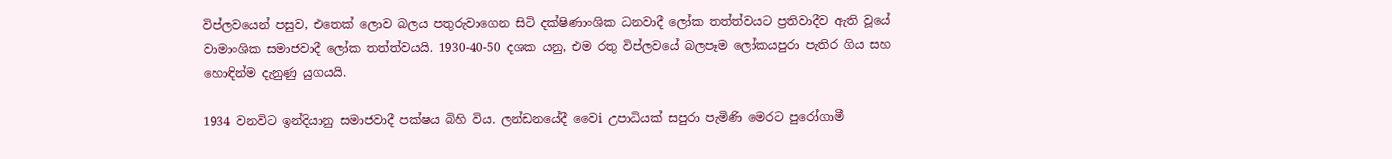විප්ලවයෙන් පසුව, එතෙක් ලොව බලය පතුරුවාගෙන සිටි දක්ෂිණාංශික ධනවාදී ලෝක තත්ත්වයට ප්‍රතිවාදීව ඇති වූයේ වාමාංශික සමාජවාදී ලෝක තත්ත්වයයි. 1930-40-50 දශක යනු, එම රතු විප්ලවයේ බලපෑම ලෝකයපුරා පැතිර ගිය සහ හොඳින්ම දැනුණු යුගයයි.

1934 වනවිට ඉන්දියානු සමාජවාදී පක්ෂය බිහි විය. ලන්ඩනයේදී වෛi උපාධියක් සපුරා පැමිණි මෙරට පුරෝගාමී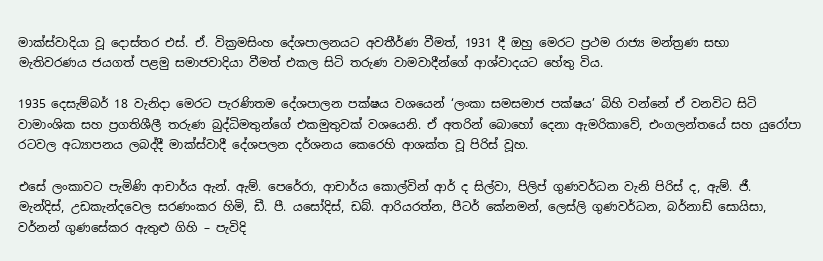මාක්ස්වාදියා වූ දොස්තර එස්. ඒ. වික්‍රමසිංහ දේශපාලනයට අවතීර්ණ වීමත්, 1931 දී ඔහු මෙරට ප්‍රථම රාජ්‍ය මන්ත්‍රණ සභා මැතිවරණය ජයගත් පළමු සමාජවාදියා වීමත් එකල සිටි තරුණ වාමවාදීන්ගේ ආශ්වාදයට හේතු විය.

1935 දෙසැම්බර් 18 වැනිදා මෙරට පැරණිතම දේශපාලන පක්ෂය වශයෙන් ‘ලංකා සමසමාජ පක්ෂය’ බිහි වන්නේ ඒ වනවිට සිටි වාමාංශික සහ ප්‍රගතිශීලී තරුණ බුද්ධිමතුන්ගේ එකමුතුවක් වශයෙනි. ඒ අතරින් බොහෝ දෙනා ඇමරිකාවේ, එංගලන්තයේ සහ යුරෝපා රටවල අධ්‍යාපනය ලබද්දී මාක්ස්වාදී දේශපලන දර්ශනය කෙරෙහි ආශක්ත වූ පිරිස් වූහ.

එසේ ලංකාවට පැමිණි ආචාර්ය ඇන්. ඇම්. පෙරේරා, ආචාර්ය කොල්වින් ආර් ද සිල්වා, පිලිප් ගුණවර්ධන වැනි පිරිස් ද, ඇම්. ජී. මැන්දිස්, උඩකැන්දවෙල සරණංකර හිමි, ඩී. පී. යසෝදිස්, ඩබ්. ආරියරත්න, පීටර් කේනමන්, ලෙස්ලි ගුණවර්ධන, බර්නාඩ් සොයිසා, වර්නන් ගුණසේකර ඇතුළු ගිහි – පැවිදි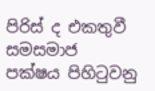පිරිස් ද එකතුවී සමසමාජ පක්ෂය පිහිටුවනු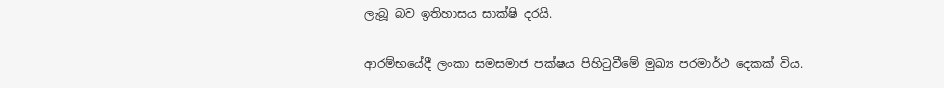ලැබූ බව ඉතිහාසය සාක්ෂි දරයි.

ආරම්භයේදී ලංකා සමසමාජ පක්ෂය පිහිටුවීමේ මුඛ්‍ය පරමාර්ථ දෙකක් විය.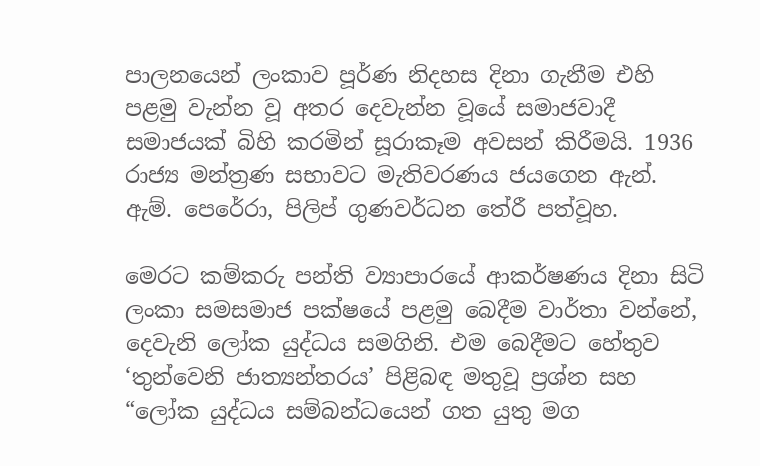පාලනයෙන් ලංකාව පූර්ණ නිදහස දිනා ගැනීම එහි පළමු වැන්න වූ අතර දෙවැන්න වූයේ සමාජවාදී සමාජයක් බිහි කරමින් සූරාකෑම අවසන් කිරීමයි. 1936 රාජ්‍ය මන්ත්‍රණ සභාවට මැතිවරණය ජයගෙන ඇන්. ඇම්. පෙරේරා, පිලිප් ගුණවර්ධන තේරී පත්වූහ.

මෙරට කම්කරු පන්ති ව්‍යාපාරයේ ආකර්ෂණය දිනා සිටි ලංකා සමසමාජ පක්ෂයේ පළමු බෙදීම වාර්තා වන්නේ, දෙවැනි ලෝක යුද්ධය සමගිනි. එම බෙදීමට හේතුව ‘තුන්වෙනි ජාත්‍යන්තරය’ පිළිබඳ මතුවූ ප්‍රශ්න සහ “ලෝක යුද්ධය සම්බන්ධයෙන් ගත යුතු මග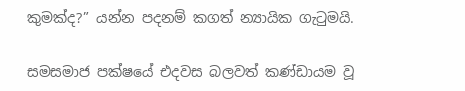කුමක්ද?” යන්න පදනම් කගත් න්‍යායික ගැටුමයි.

සමසමාජ පක්ෂයේ එදවස බලවත් කණ්ඩායම වූ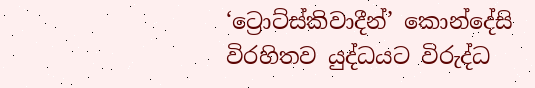‘ට්‍රොට්ස්කිවාදීන්’ කොන්දේසි විරහිතව යුද්ධයට විරුද්ධ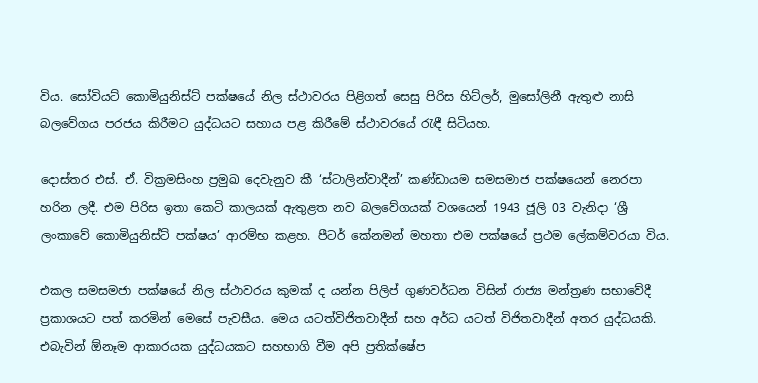විය. සෝවියට් කොමියුනිස්ට් පක්ෂයේ නිල ස්ථාවරය පිළිගත් සෙසු පිරිස හිට්ලර්, මුසෝලිනී ඇතුළු නාසි බලවේගය පරජය කිරීමට යුද්ධයට සහාය පළ කිරීමේ ස්ථාවරයේ රැඳී සිටියහ.

දොස්තර එස්. ඒ. වික්‍රමසිංහ ප්‍රමුඛ දෙවැනුව කී ‘ස්ටාලින්වාදීන්’ කණ්ඩායම සමසමාජ පක්ෂයෙන් නෙරපා හරින ලදී. එම පිරිස ඉතා කෙටි කාලයක් ඇතුළත නව බලවේගයක් වශයෙන් 1943 ජූලි 03 වැනිදා ‘ශ්‍රී ලංකාවේ කොමියුනිස්ට් පක්ෂය’ ආරම්භ කළහ. පීටර් කේනමන් මහතා එම පක්ෂයේ ප්‍රථම ලේකම්වරයා විය.

එකල සමසමජා පක්ෂයේ නිල ස්ථාවරය කුමක් ද යන්න පිලිප් ගුණවර්ධන විසින් රාජ්‍ය මන්ත්‍රණ සභාවේදී ප්‍රකාශයට පත් කරමින් මෙසේ පැවසීය. මෙය යටත්විජිතවාදීන් සහ අර්ධ යටත් විජිතවාදීන් අතර යුද්ධයකි. එබැවින් ඕනෑම ආකාරයක යුද්ධයකට සහභාගි වීම අපි ප්‍රතික්ෂේප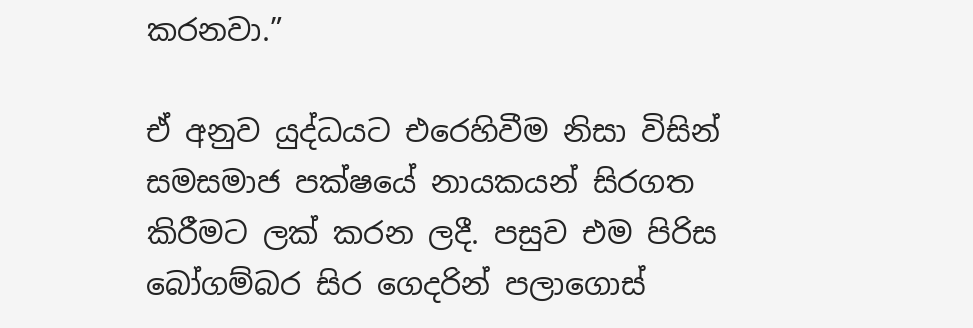කරනවා.”

ඒ අනුව යුද්ධයට එරෙහිවීම නිසා විසින් සමසමාජ පක්ෂයේ නායකයන් සිරගත කිරීමට ලක් කරන ලදී. පසුව එම පිරිස බෝගම්බර සිර ගෙදරින් පලාගොස්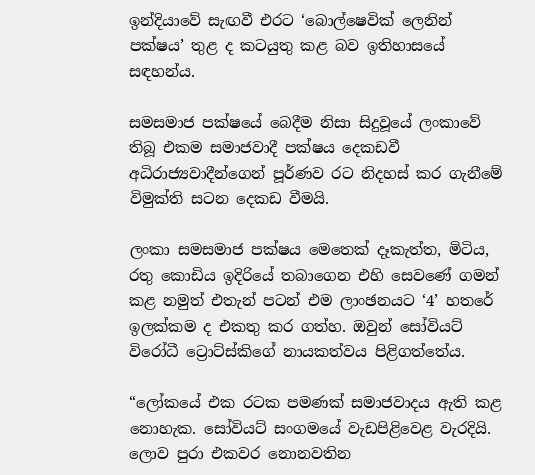ඉන්දියාවේ සැඟවී එරට ‘බොල්ෂෙවික් ලෙනින් පක්ෂය’ තුළ ද කටයුතු කළ බව ඉතිහාසයේ සඳහන්ය.

සමසමාජ පක්ෂයේ බෙදීම නිසා සිදුවූයේ ලංකාවේ තිබූ එකම සමාජවාදී පක්ෂය දෙකඩවී අධිරාජ්‍යවාදීන්ගෙන් පූර්ණව රට නිදහස් කර ගැනීමේ විමුක්ති සටන දෙකඩ වීමයි.

ලංකා සමසමාජ පක්ෂය මෙතෙක් දෑකැත්ත, මිටිය, රතු කොඩිය ඉදිරියේ තබාගෙන එහි සෙවණේ ගමන් කළ නමුත් එතැන් පටන් එම ලාංඡනයට ‘4’ හතරේ ඉලක්කම ද එකතු කර ගත්හ. ඔවුන් සෝවියට් විරෝධී ට්‍රොට්ස්කිගේ නායකත්වය පිළිගත්තේය.

“ලෝකයේ එක රටක පමණක් සමාජවාදය ඇති කළ නොහැක. සෝවියට් සංගමයේ වැඩපිළිවෙළ වැරදියි. ලොව පුරා එකවර නොනවතින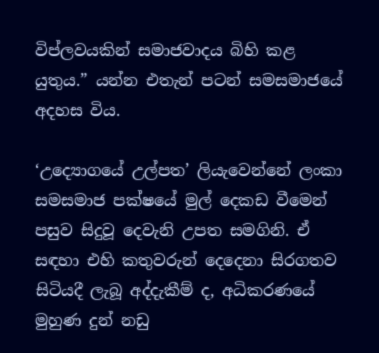විප්ලවයකින් සමාජවාදය බිහි කළ යුතුය.” යන්න එතැන් පටන් සමසමාජයේ අදහස විය.

‘උද්‍යොගයේ උල්පත’ ලියැවෙන්නේ ලංකා සමසමාජ පක්ෂයේ මුල් දෙකඩ වීමෙන් පසුව සිදුවූ දෙවැනි උපත සමගිනි. ඒ සඳහා එහි කතුවරුන් දෙදෙනා සිරගතව සිටියදී ලැබූ අද්දැකීම් ද, අධිකරණයේ මුහුණ දුන් නඩු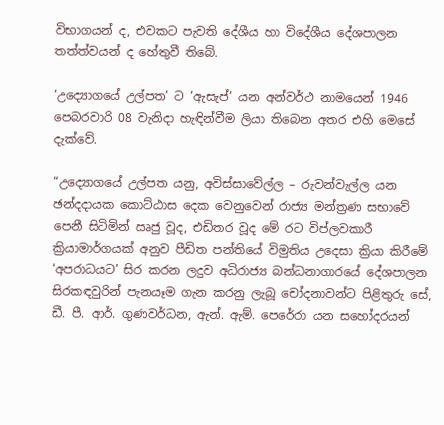විභාගයන් ද, එවකට පැවති දේශීය හා විදේශීය දේශපාලන තත්ත්වයන් ද හේතුවී තිබේ.

‘උද්‍යොගයේ උල්පත’ ට ‘ඇසැප්’ යන අන්වර්ථ නාමයෙන් 1946 පෙබරවාරි 08 වැනිදා හැඳින්වීම ලියා තිබෙන අතර එහි මෙසේ දැක්වේ.

“උද්‍යොගයේ උල්පත යනු, අවිස්සාවේල්ල – රුවන්වැල්ල යන ඡන්දදායක කොට්ඨාස දෙක වෙනුවෙන් රාජ්‍ය මන්ත්‍රණ සභාවේ පෙනී සිටිමින් ඍජු වූද, එඩිතර වූද මේ රට විප්ලවකාරී ක්‍රියාමාර්ගයක් අනුව පීඩිත පන්තියේ විමුතිය උදෙසා ක්‍රියා කිරීමේ ‘අපරාධයට’ සිර කරන ලදුව අධිරාජ්‍ය බන්ධනාගාරයේ දේශපාලන සිරකඳවුරින් පැනයෑම ගැන කරනු ලැබූ චෝදනාවන්ට පිළිතුරු සේ, ඩී. පී. ආර්. ගුණවර්ධන, ඇන්. ඇම්. පෙරේරා යන සහෝදරයන්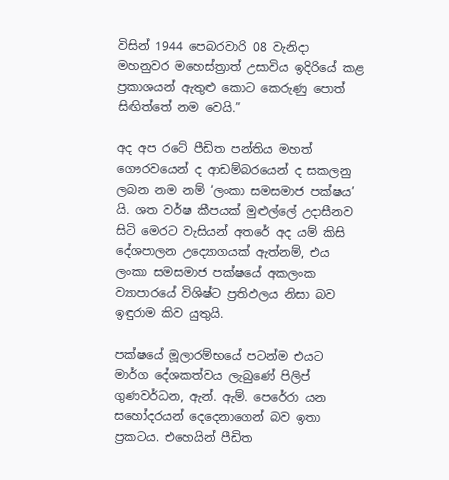විසින් 1944 පෙබරවාරි 08 වැනිදා මහනුවර මහෙස්ත්‍රාත් උසාවිය ඉදිරියේ කළ ප්‍රකාශයන් ඇතුළු කොට කෙරුණු පොත් සිඟිත්තේ නම වෙයි.”

අද අප රටේ පීඩිත පන්තිය මහත් ගෞරවයෙන් ද ආඩම්බරයෙන් ද සකලනු ලබන නම නම් ‘ලංකා සමසමාජ පක්ෂය’ යි. ශත වර්ෂ කීපයක් මුළුල්ලේ උදාසීනව සිටි මෙරට වැසියන් අතරේ අද යම් කිසි දේශපාලන උද්‍යොගයක් ඇත්නම්, එය ලංකා සමසමාජ පක්ෂයේ අකලංක ව්‍යාපාරයේ විශිෂ්ට ප්‍රතිඵලය නිසා බව ඉඳුරාම කිව යුතුයි.

පක්ෂයේ මූලාරම්භයේ පටන්ම එයට මාර්ග දේශකත්වය ලැබුණේ පිලිප් ගුණවර්ධන, ඇන්. ඇම්. පෙරේරා යන සහෝදරයන් දෙදෙනාගෙන් බව ඉතා ප්‍රකටය. එහෙයින් පීඩිත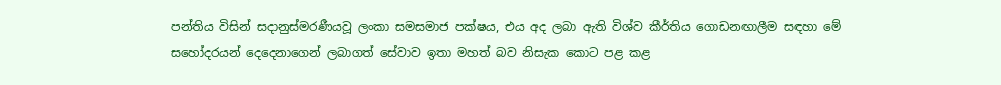පන්තිය විසින් සදානුස්මරණීයවූ ලංකා සමසමාජ පක්ෂය, එය අද ලබා ඇති විශ්ව කීර්තිය ගොඩනඟාලීම සඳහා මේ සහෝදරයන් දෙදෙනාගෙන් ලබාගත් සේවාව ඉතා මහත් බව නිසැක කොට පළ කළ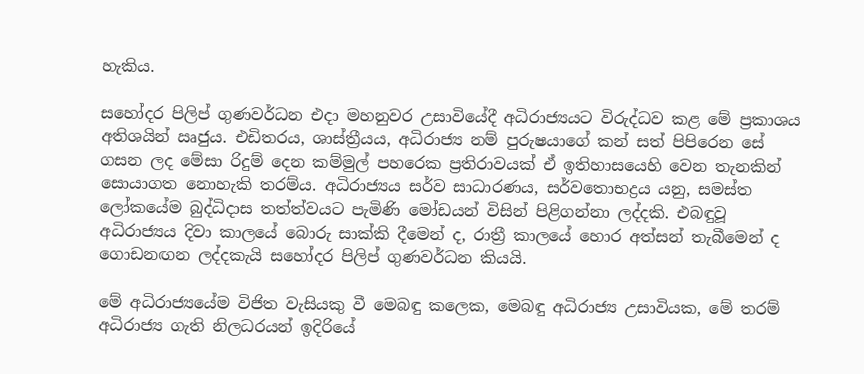හැකිය.

සහෝදර පිලිප් ගුණවර්ධන එදා මහනුවර උසාවියේදී අධිරාජ්‍යයට විරුද්ධව කළ මේ ප්‍රකාශය අතිශයින් ඍජුය. එඩිතරය, ශාස්ත්‍රීයය, අධිරාජ්‍ය නම් පුරුෂයාගේ කන් සත් පිපිරෙන සේ ගසන ලද මේසා රිදුම් දෙන කම්මුල් පහරෙක ප්‍රතිරාවයක් ඒ ඉතිහාසයෙහි වෙන තැනකින් සොයාගත නොහැකි තරම්ය. අධිරාජ්‍යය සර්ව සාධාරණය, සර්වතොභද්‍රය යනු, සමස්ත ලෝකයේම බුද්ධිදාස තත්ත්වයට පැමිණි මෝඩයන් විසින් පිළිගන්නා ලද්දකි. එබඳුවූ අධිරාජ්‍යය දිවා කාලයේ බොරු සාක්කි දීමෙන් ද, රාත්‍රී කාලයේ හොර අත්සන් තැබීමෙන් ද ගොඩනඟන ලද්දකැයි සහෝදර පිලිප් ගුණවර්ධන කියයි.

මේ අධිරාජ්‍යයේම විජිත වැසියකු වී මෙබඳු කලෙක, මෙබඳු අධිරාජ්‍ය උසාවියක, මේ තරම් අධිරාජ්‍ය ගැති නිලධරයන් ඉදිරියේ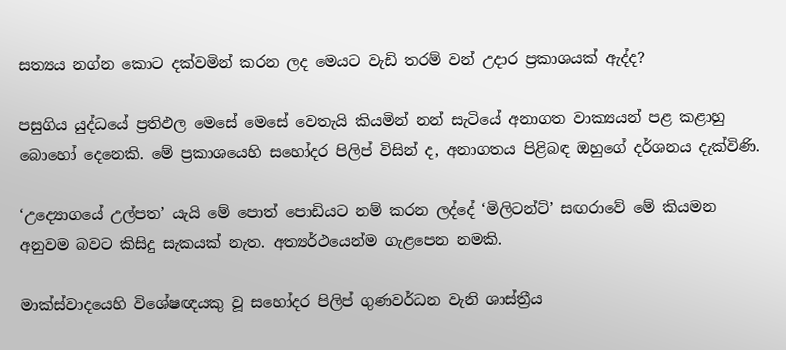සත්‍යය නග්න කොට දක්වමින් කරන ලද මෙයට වැඩි තරම් වන් උදාර ප්‍රකාශයක් ඇද්ද?

පසුගිය යුද්ධයේ ප්‍රතිඵල මෙසේ මෙසේ වෙතැයි කියමින් නන් සැටියේ අනාගත වාක්‍යයන් පළ කළාහු බොහෝ දෙනෙකි. මේ ප්‍රකාශයෙහි සහෝදර පිලිප් විසින් ද, අනාගතය පිළිබඳ ඔහුගේ දර්ශනය දැක්විණි.

‘උද්‍යොගයේ උල්පත’ යැයි මේ පොත් පොඩියට නම් කරන ලද්දේ ‘මිලිටන්ට්’ සඟරාවේ මේ කියමන අනුවම බවට කිසිදු සැකයක් නැත. අත්‍යර්ථයෙන්ම ගැළපෙන නමකි.

මාක්ස්වාදයෙහි විශේෂඥයකු වූ සහෝදර පිලිප් ගුණවර්ධන වැනි ශාස්ත්‍රීය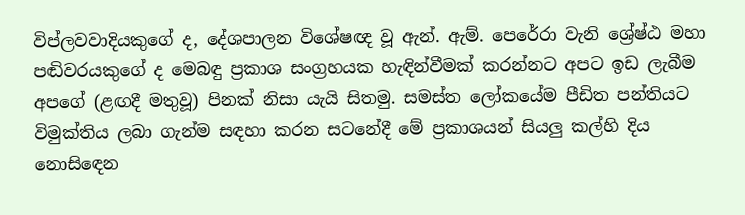විප්ලවවාදියකුගේ ද, දේශපාලන විශේෂඥ වූ ඇන්. ඇම්. පෙරේරා වැනි ශ්‍රේෂ්ඨ මහා පඬිවරයකුගේ ද මෙබඳු ප්‍රකාශ සංග්‍රහයක හැඳින්වීමක් කරන්නට අපට ඉඩ ලැබීම අපගේ (ළඟදී මතුවූ) පිනක් නිසා යැයි සිතමු. සමස්ත ලෝකයේම පීඩිත පන්තියට විමුක්තිය ලබා ගැන්ම සඳහා කරන සටනේදී මේ ප්‍රකාශයන් සියලු කල්හි දිය නොසිඳෙන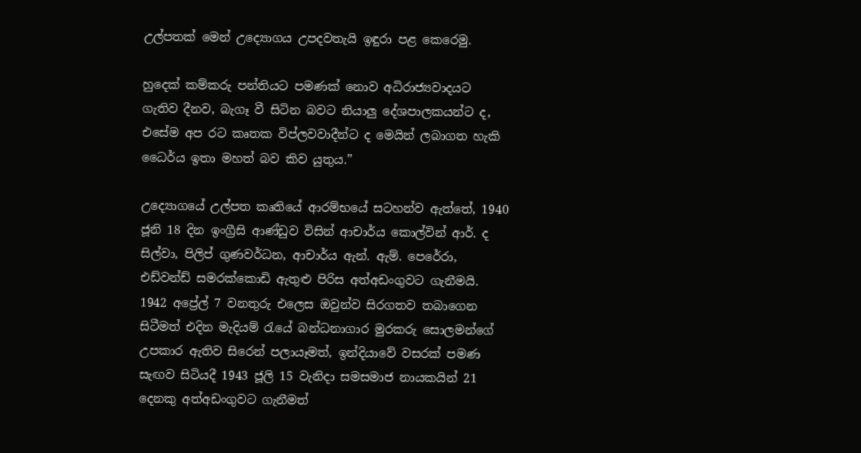උල්පතක් මෙන් උද්‍යොගය උපදවතැයි ඉඳුරා පළ කෙරෙමු.

හුදෙක් කම්කරු පන්තියට පමණක් නොව අධිරාජ්‍යවාදයට ගැතිව දීනව, බැගෑ වී සිටින බවට නියාලු දේශපාලකයන්ට ද, එසේම අප රට කෘතක විප්ලවවාදීන්ට ද මෙයින් ලබාගත හැකි ධෛර්ය ඉතා මහත් බව කිව යුතුය.”

උද්‍යොගයේ උල්පත කෘතියේ ආරම්භයේ සටහන්ව ඇත්තේ, 1940 ජූනි 18 දින ඉංග්‍රීසි ආණ්ඩුව විසින් ආචාර්ය කොල්වින් ආර්. ද සිල්වා, පිලිප් ගුණවර්ධන, ආචාර්ය ඇන්. ඇම්. පෙරේරා, එඩ්වන්ඩ් සමරක්කොඩි ඇතුළු පිරිස අත්අඩංගුවට ගැනීමයි. 1942 අප්‍රේල් 7 වනතුරු එලෙස ඔවුන්ව සිරගතව තබාගෙන සිටීමත් එදින මැදියම් රැයේ බන්ධනාගාර මුරකරු සොලමන්ගේ උපකාර ඇතිව සිරෙන් පලායෑමත්, ඉන්දියාවේ වසරක් පමණ සැඟව සිටියදී 1943 ජූලි 15 වැනිදා සමසමාජ නායකයින් 21 දෙනකු අත්අඩංගුවට ගැනීමත්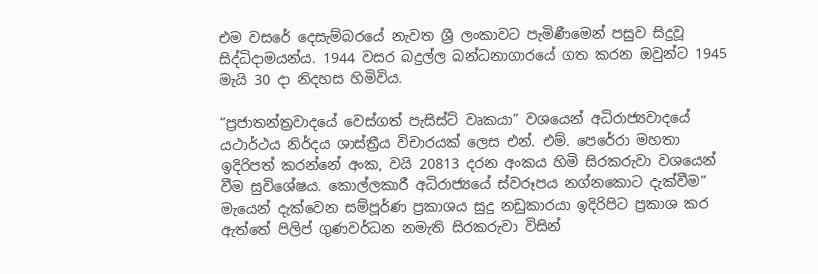එම වසරේ දෙසැම්බරයේ නැවත ශ්‍රී ලංකාවට පැමිණීමෙන් පසුව සිදුවූ සිද්ධිදාමයන්ය. 1944 වසර බදුල්ල බන්ධනාගාරයේ ගත කරන ඔවුන්ට 1945 මැයි 30 දා නිදහස හිමිවිය.

“ප්‍රජාතන්ත්‍රවාදයේ වෙස්ගත් පැසිස්ට් වෘකයා” වශයෙන් අධිරාජ්‍යවාදයේ යථාර්ථය නිර්දය ශාස්ත්‍රීය විචාරයක් ලෙස එන්. එම්. පෙරේරා මහතා ඉදිරිපත් කරන්නේ අංක, වයි 20813 දරන අංකය හිමි සිරකරුවා වශයෙන් වීම සුවිශේෂය. කොල්ලකාරී අධිරාජ්‍යයේ ස්වරූපය නග්නකොට දැක්වීම” මැයෙන් දැක්වෙන සම්පූර්ණ ප්‍රකාශය සුදු නඩුකාරයා ඉදිරිපිට ප්‍රකාශ කර ඇත්තේ පිලිප් ගුණවර්ධන නමැති සිරකරුවා විසින්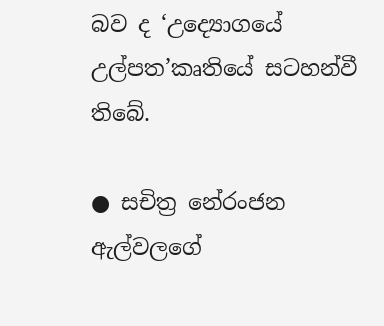බව ද ‘උද්‍යොගයේ උල්පත’කෘතියේ සටහන්වී තිබේ.

● සචිත්‍ර නේරංජන ඇල්වලගේ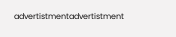advertistmentadvertistment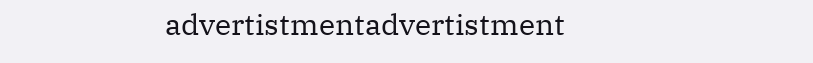advertistmentadvertistment